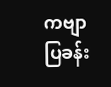ကဗျာပြခန်း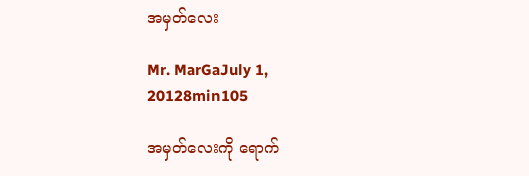အမှတ်လေး

Mr. MarGaJuly 1, 20128min105

အမှတ်လေးကို ရောက်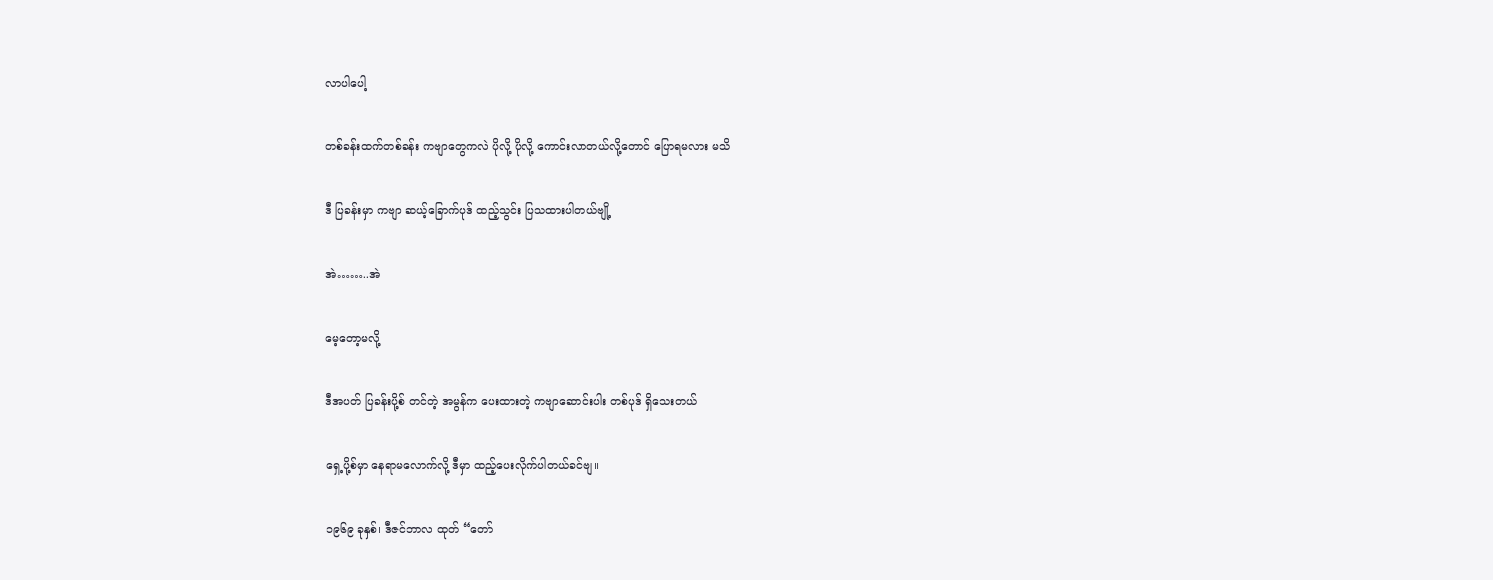လာပါပေါ့

တစ်ခန်းထက်တစ်ခန်း ကဗျာတွေကလဲ ပိုလို့ ပိုလို့ ကောင်းလာတယ်လို့တောင် ပြောရမလား မသိ

ဒီ ပြခန်းမှာ ကဗျာ ဆယ့်ခြောက်ပုဒ် ထည့်သွင်း ပြသထားပါတယ်ဗျို့

အဲ……..အဲ

မေ့တော့မလို့

ဒီအပတ် ပြခန်းပို့စ် တင်တဲ့ အမွန်က ပေးထားတဲ့ ကဗျာဆောင်းပါး တစ်ပုဒ် ရှိသေးတယ်

ရှေ့ပို့စ်မှာ နေရာမလောက်လို့ ဒီမှာ ထည့်ပေးလိုက်ပါတယ်ခင်ဗျ။

၁၉၆၉ ခုနှစ်၊ ဒီဇင်ဘာလ ထုတ် “တော်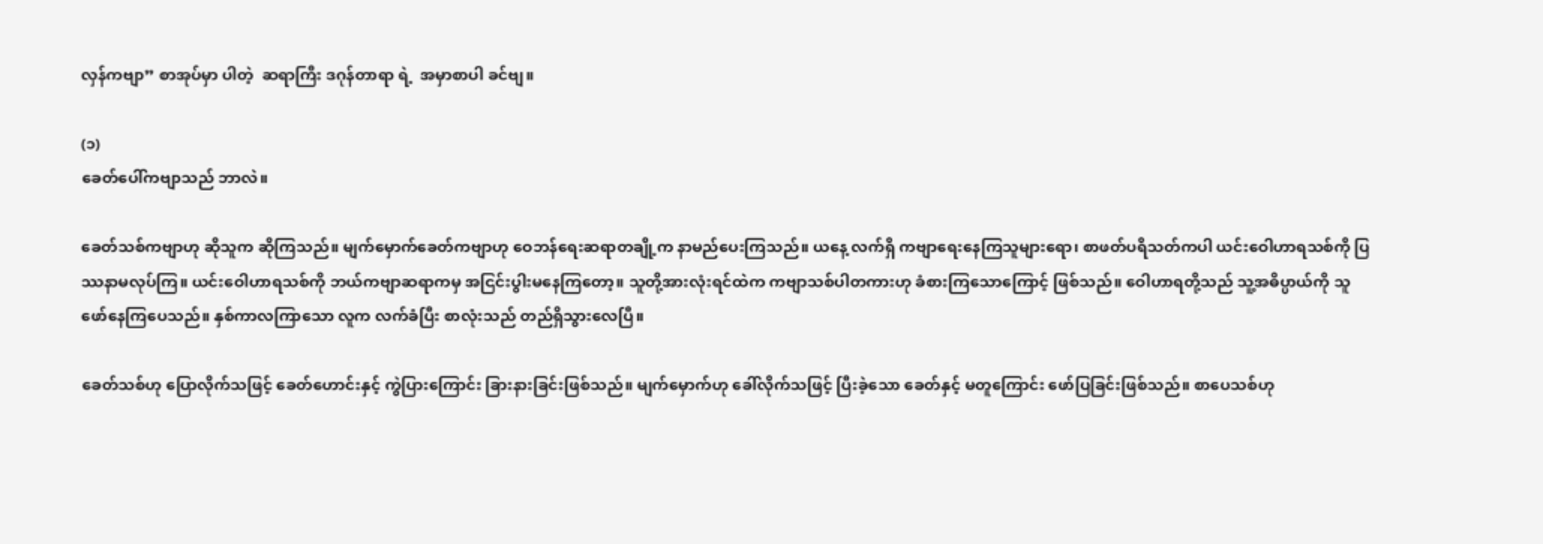လှန်ကဗျာ” စာအုပ်မှာ ပါတဲ့  ဆရာကြီး ဒဂုန်တာရာ ရဲ့  အမှာစာပါ ခင်ဗျ။

(၁)
ခေတ်ပေါ်ကဗျာသည် ဘာလဲ။

ခေတ်သစ်ကဗျာဟု ဆိုသူက ဆိုကြသည်။ မျက်မှောက်ခေတ်ကဗျာဟု ဝေဘန်ရေးဆရာတချို့က နာမည်ပေးကြသည်။ ယနေ့ လက်ရှိ ကဗျာရေးနေကြသူများရော၊ စာဖတ်ပရိသတ်ကပါ ယင်းဝေါဟာရသစ်ကို ပြဿနာမလုပ်ကြ။ ယင်းဝေါဟာရသစ်ကို ဘယ်ကဗျာဆရာကမှ အငြင်းပွါးမနေကြတော့။ သူတို့အားလုံးရင်ထဲက ကဗျာသစ်ပါတကားဟု ခံစားကြသောကြောင့် ဖြစ်သည်။ ဝေါဟာရတို့သည် သူ့အဓိပ္ပာယ်ကို သူ ဖော်နေကြပေသည်။ နှစ်ကာလကြာသော လူက လက်ခံပြီး စာလုံးသည် တည်ရှိသွားလေပြီ။

ခေတ်သစ်ဟု ပြောလိုက်သဖြင့် ခေတ်ဟောင်းနှင့် ကွဲပြားကြောင်း ခြားနားခြင်းဖြစ်သည်။ မျက်မှောက်ဟု ခေါ်လိုက်သဖြင့် ပြီးခဲ့သော ခေတ်နှင့် မတူကြောင်း ဖော်ပြခြင်းဖြစ်သည်။ စာပေသစ်ဟု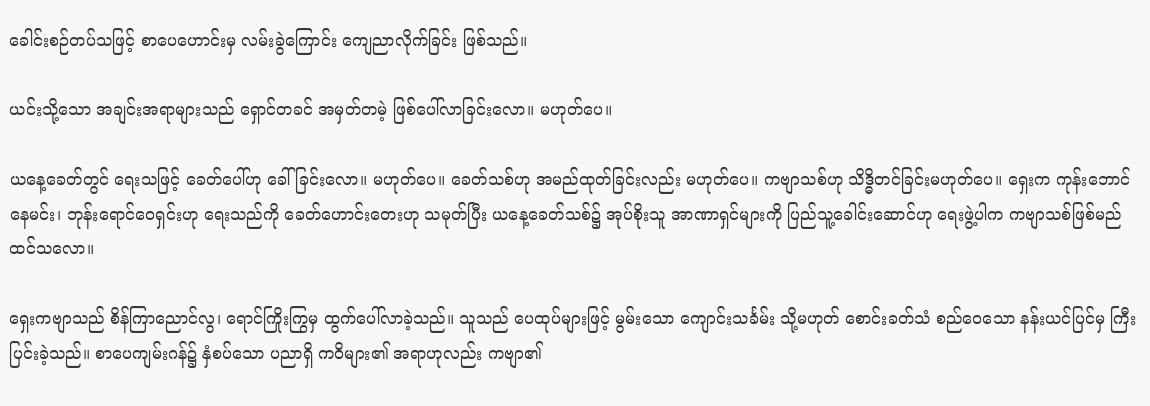ခေါင်းစဉ်တပ်သဖြင့် စာပေဟောင်းမှ လမ်းခွဲကြောင်း ကျေညာလိုက်ခြင်း ဖြစ်သည်။

ယင်းသို့သော အချင်းအရာများသည် ရှောင်တခင် အမှတ်တမဲ့ ဖြစ်ပေါ်လာခြင်းလော။ မဟုတ်ပေ။

ယနေ့ခေတ်တွင် ရေးသဖြင့် ခေတ်ပေါ်ဟု ခေါ်ခြင်းလော။ မဟုတ်ပေ။ ခေတ်သစ်ဟု အမည်ထုတ်ခြင်းလည်း မဟုတ်ပေ။ ကဗျာသစ်ဟု သိဒ္ဓိတင်ခြင်းမဟုတ်ပေ။ ရှေးက ကုန်းဘောင်နေမင်း၊ ဘုန်းရောင်ဝေရှင်းဟု ရေးသည်ကို ခေတ်ဟောင်းတေးဟု သမုတ်ပြီး ယနေ့ခေတ်သစ်၌ အုပ်စိုးသူ အာဏာရှင်များကို ပြည်သူ့ခေါင်းဆောင်ဟု ရေးဖွဲ့ပါက ကဗျာသစ်ဖြစ်မည် ထင်သလော။

ရှေးကဗျာသည် စိန်ကြာညောင်လွ၊ ရောင်ကြိုးကြွမှ ထွက်ပေါ်လာခဲ့သည်။ သူသည် ပေထုပ်များဖြင့် မွမ်းသော ကျောင်းသင်္ခမ်း သို့မဟုတ် စောင်းခတ်သံ စည်ဝေသော နန်းယင်ပြင်မှ ကြီးပြင်းခဲ့သည်။ စာပေကျမ်းဂန်၌ နှံစပ်သော ပညာရှိ ကဝိများ၏ အရာဟုလည်း ကဗျာ၏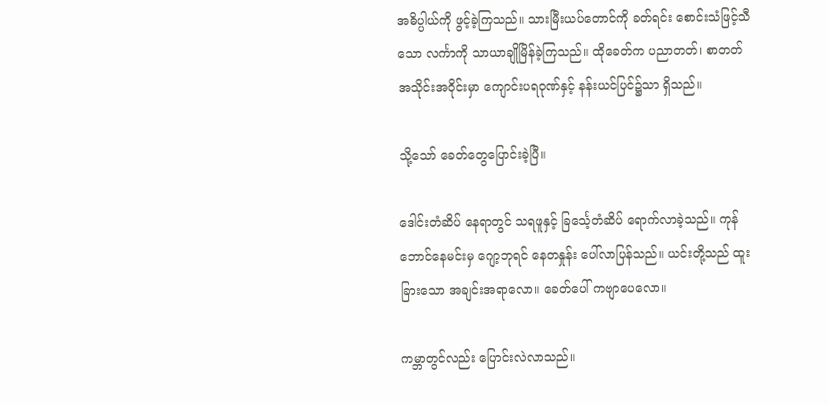အဓိပ္ပါယ်ကို ဖွင့်ခဲ့ကြသည်။ သားမြီးယပ်တောင်ကို ခတ်ရင်း စောင်းသံဖြင့်သီသော လင်္ကာကို သာယာချိုမြိန်ခဲ့ကြသည်။ ထိုခေတ်က ပညာတတ်၊ စာတတ် အသိုင်းအဝိုင်းမှာ ကျောင်းပရဝုဏ်နှင့် နန်းယင်ပြင်၌သာ ရှိသည်။

သို့သော် ခေတ်တွေပြောင်းခဲ့ပြီ။

ဒေါင်းတံဆိပ် နေရာတွင် သရဖူနှင့် ခြင်္သေ့တံဆိပ် ရောက်လာခဲ့သည်။ ကုန်ဘောင်နေမင်းမှ ဂျော့ဘုရင် နေတနှုန်း ပေါ်လာပြန်သည်။ ယင်းတို့သည် ထူးခြားသော အချင်းအရာလော။ ခေတ်ပေါ် ကဗျာပေလော။

ကမ္ဘာတွင်လည်း ပြောင်းလဲလာသည်။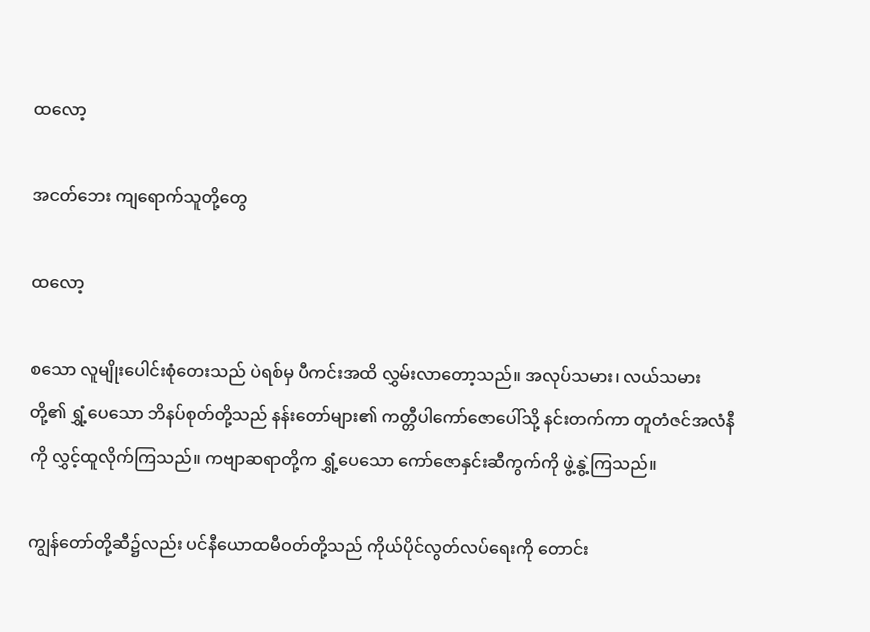ထလော့

အငတ်ဘေး ကျရောက်သူတို့တွေ

ထလော့

စသော လူမျိုးပေါင်းစုံတေးသည် ပဲရစ်မှ ပီကင်းအထိ လွှမ်းလာတော့သည်။ အလုပ်သမား၊ လယ်သမားတို့၏ ရွှံ့ပေသော ဘိနပ်စုတ်တို့သည် နန်းတော်များ၏ ကတ္တီပါကော်ဇောပေါ်သို့ နင်းတက်ကာ တူတံဇင်အလံနီကို လွှင့်ထူလိုက်ကြသည်။ ကဗျာဆရာတို့က ရွှံ့ပေသော ကော်ဇောနှင်းဆီကွက်ကို ဖွဲ့နွဲ့ကြသည်။

ကျွန်တော်တို့ဆီ၌လည်း ပင်နီယောထမီဝတ်တို့သည် ကိုယ်ပိုင်လွတ်လပ်ရေးကို တောင်း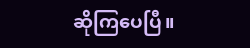ဆိုကြပေပြီ။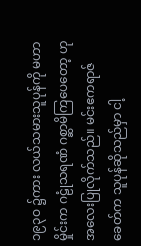၁၉၃ဝ ၌ကား လယ်သမားသူပုန်ကို မဟာမှိုင်းက ဂဠုံသရဏံ ဂစ္ဆာမိကြပေတော့ ဟု အလေးပြုလိုက်သည်။ မင်းဧကရာဇ်ခေတ်က သူပုန်ဆိုသည်မှာ ငါ့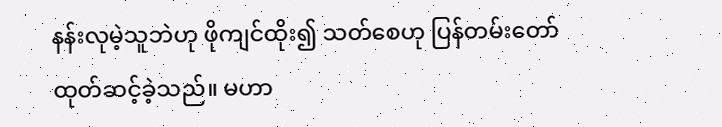နန်းလုမဲ့သူဘဲဟု ဖိုကျင်ထိုး၍ သတ်စေဟု ပြန်တမ်းတော် ထုတ်ဆင့်ခဲ့သည်။ မဟာ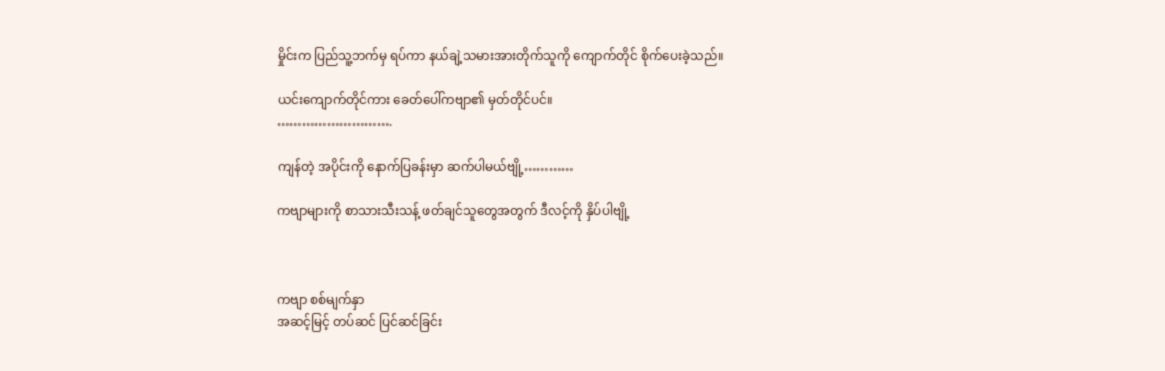မှိုင်းက ပြည်သူ့ဘက်မှ ရပ်ကာ နယ်ချဲ့သမားအားတိုက်သူကို ကျောက်တိုင် စိုက်ပေးခဲ့သည်။

ယင်းကျောက်တိုင်ကား ခေတ်ပေါ်ကဗျာ၏ မှတ်တိုင်ပင်။
……………………….

ကျန်တဲ့ အပိုင်းကို နောက်ပြခန်းမှာ ဆက်ပါမယ်ဗျို့…………

ကဗျာများကို စာသားသီးသန့် ဖတ်ချင်သူတွေအတွက် ဒီလင့်ကို နှိပ်ပါဗျို့



ကဗျာ စစ်မျက်နှာ
အဆင့်မြင့် တပ်ဆင် ပြင်ဆင်ခြင်း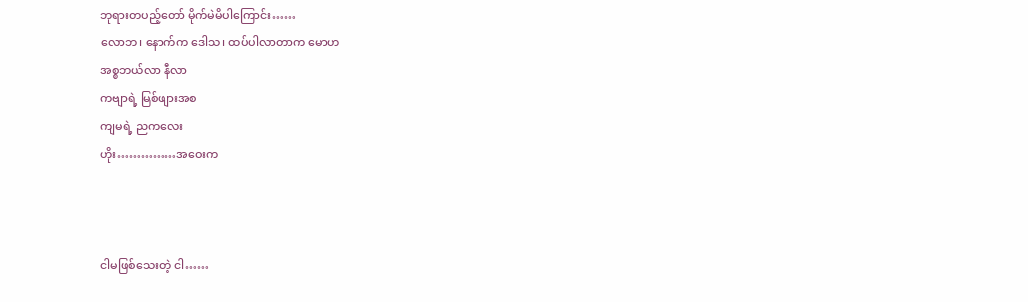ဘုရားတပည့်တော် မိုက်မဲမိပါကြောင်း……
လောဘ၊ နောက်က ဒေါသ၊ ထပ်ပါလာတာက မောဟ
အစ္စဘယ်လာ နီလာ
ကဗျာရဲ့ မြစ်ဖျားအစ
ကျမရဲ့ ညကလေး
ဟိုး……………အဝေးက



ငါမဖြစ်သေးတဲ့ ငါ……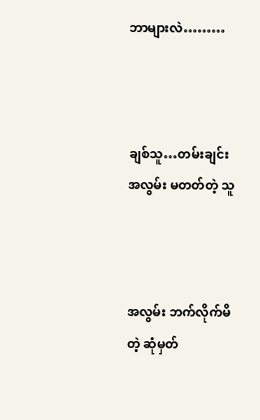ဘာများလဲ………



ချစ်သူ…တမ်းချင်း
အလွမ်း မတတ်တဲ့ သူ



အလွမ်း ဘက်လိုက်မိတဲ့ ဆုံမှတ်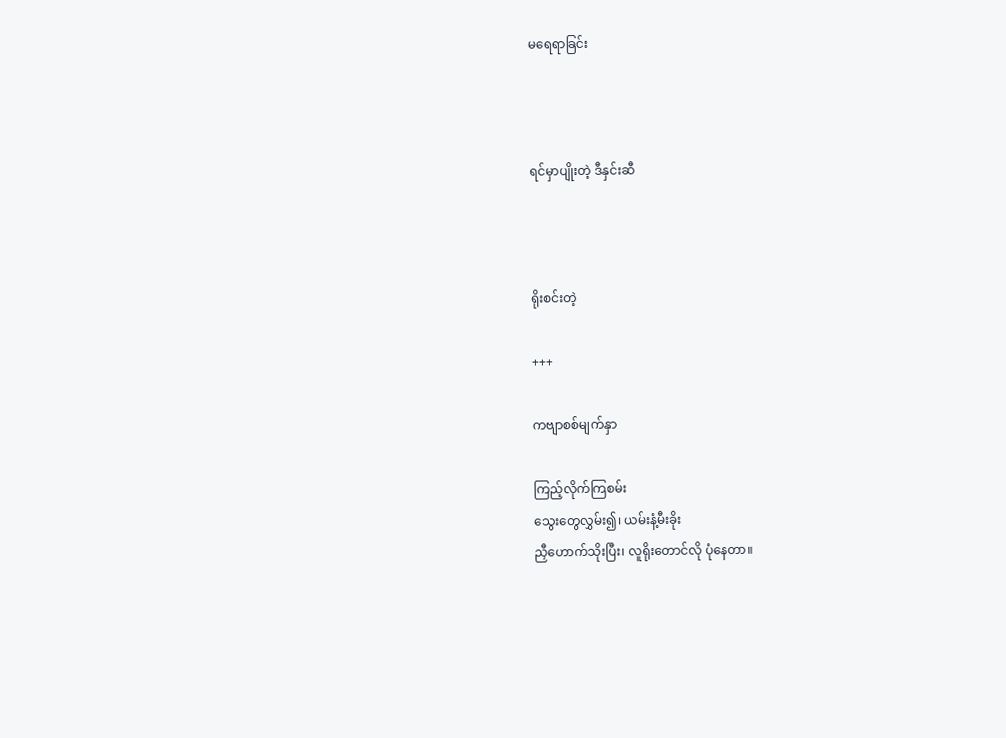မရေရာခြင်း



ရင်မှာပျိုးတဲ့ ဒီနှင်းဆီ



ရိုးစင်းတဲ့

+++

ကဗျာစစ်မျက်နှာ

ကြည့်လိုက်ကြစမ်း
သွေးတွေလွှမ်း၍၊ ယမ်းနံ့မီးခိုး
ညှီဟောက်သိုးပြီး၊ လူရိုးတောင်လို ပုံနေတာ။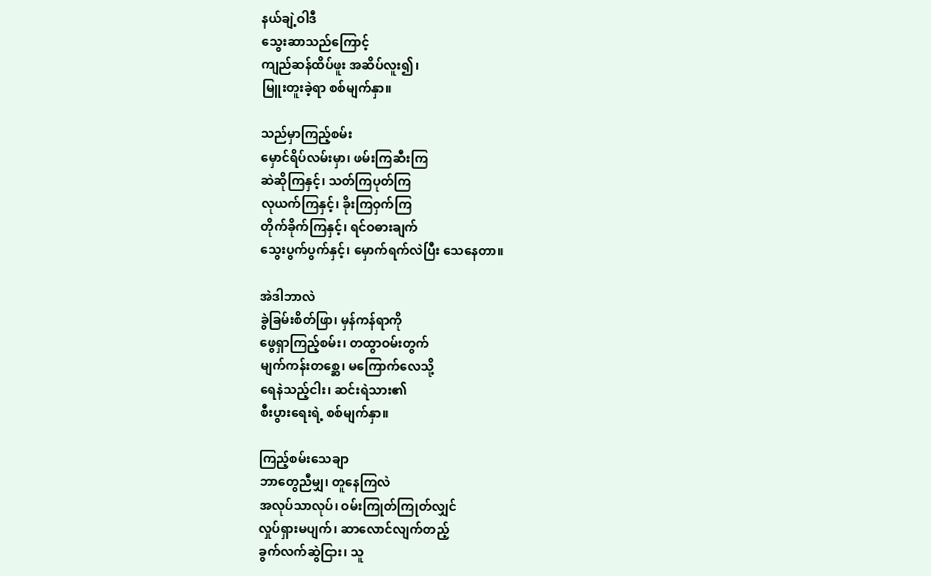နယ်ချဲ့ဝါဒီ
သွေးဆာသည်ကြောင့်
ကျည်ဆန်ထိပ်ဖူး အဆိပ်လူး၍၊
မြူးတူးခဲ့ရာ စစ်မျက်နှာ။

သည်မှာကြည့်စမ်း
မှောင်ရိပ်လမ်းမှာ၊ ဖမ်းကြဆီးကြ
ဆဲဆိုကြနှင့်၊ သတ်ကြပုတ်ကြ
လုယက်ကြနှင့်၊ ခိုးကြဝှက်ကြ
တိုက်ခိုက်ကြနှင့်၊ ရင်ဝဓားချက်
သွေးပွက်ပွက်နှင့်၊ မှောက်ရက်လဲပြီး သေနေတာ။

အဲဒါဘာလဲ
ခွဲခြမ်းစိတ်ဖြာ၊ မှန်ကန်ရာကို
ဖွေရှာကြည့်စမ်း၊ တထွာဝမ်းတွက်
မျက်ကန်းတစ္ဆေ၊ မကြောက်လေသို့
ရေနဲသည့်ငါး၊ ဆင်းရဲသား၏
စီးပွားရေးရဲ့ စစ်မျက်နှာ။

ကြည့်စမ်းသေချာ
ဘာတွေညီမျှ၊ တူနေကြလဲ
အလုပ်သာလုပ်၊ ဝမ်းကြုတ်ကြုတ်လျှင်
လှုပ်ရှားမပျက်၊ ဆာလောင်လျက်တည့်
ခွက်လက်ဆွဲငြား၊ သူ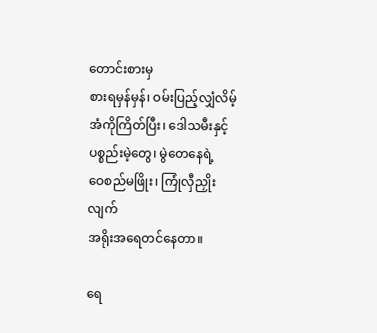တောင်းစားမှ
စားရမှန်မှန်၊ ဝမ်းပြည့်လျှံလိမ့်
အံကိုကြိတ်ပြီး၊ ဒေါသမီးနှင့်
ပစ္စည်းမဲ့တွေ၊ မွဲတေနေရဲ့
ဝေစည်မဖြိုး၊ ကြုံလှီညှိုးလျက်
အရိုးအရေတင်နေတာ။

ရေ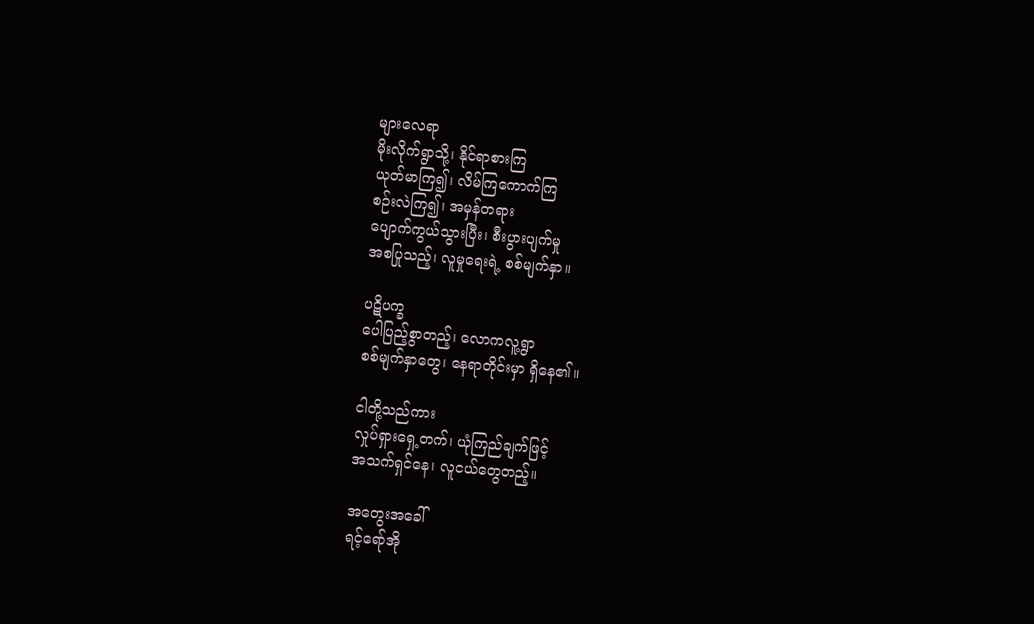များလေရာ
မိုးလိုက်ရွာသို့၊ နိုင်ရာစားကြ
ယုတ်မာကြ၍၊ လိမ်ကြကောက်ကြ
စဉ်းလဲကြ၍၊ အမှန်တရား
ပျောက်ကွယ်သွားပြီး၊ စီးပွားပျက်မှု
အစပြုသည့်၊ လူမှုရေးရဲ့ စစ်မျက်နှာ။

ပဋိပက္ခ
ပေါပြည့်စွာတည့်၊ လောကလူ့ရွာ
စစ်မျက်နှာတွေ၊ နေရာတိုင်းမှာ ရှိနေ၏။

ငါတို့သည်ကား
လှုပ်ရှားရှေ့တက်၊ ယုံကြည်ချက်ဖြင့်
အသက်ရှင်နေ၊ လူငယ်တွေတည့်။

အတွေးအခေါ်
ရင့်ရော်အို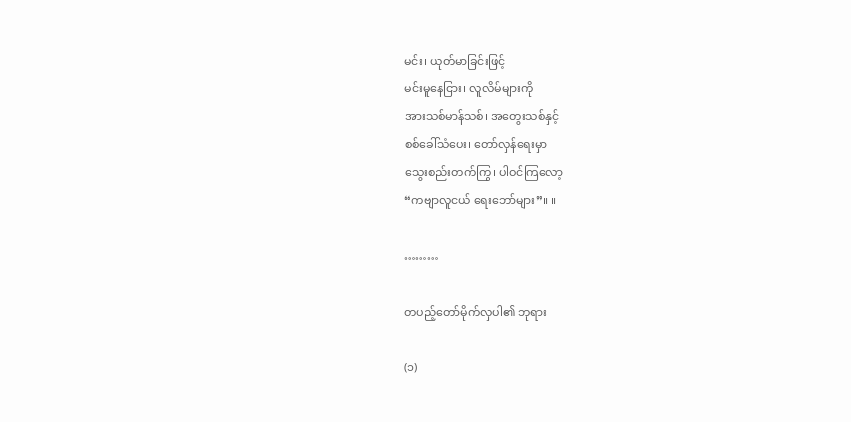မင်း၊ ယုတ်မာခြင်းဖြင့်
မင်းမူနေငြား၊ လူလိမ်များကို
အားသစ်မာန်သစ်၊ အတွေးသစ်နှင့်
စစ်ခေါ်သံပေး၊ တော်လှန်ရေးမှာ
သွေးစည်းတက်ကြွ၊ ပါဝင်ကြလော့
“ကဗျာလူငယ် ရေးဘော်များ”။ ။

………

တပည့်တော်မိုက်လှပါ၏ ဘုရား

(၁)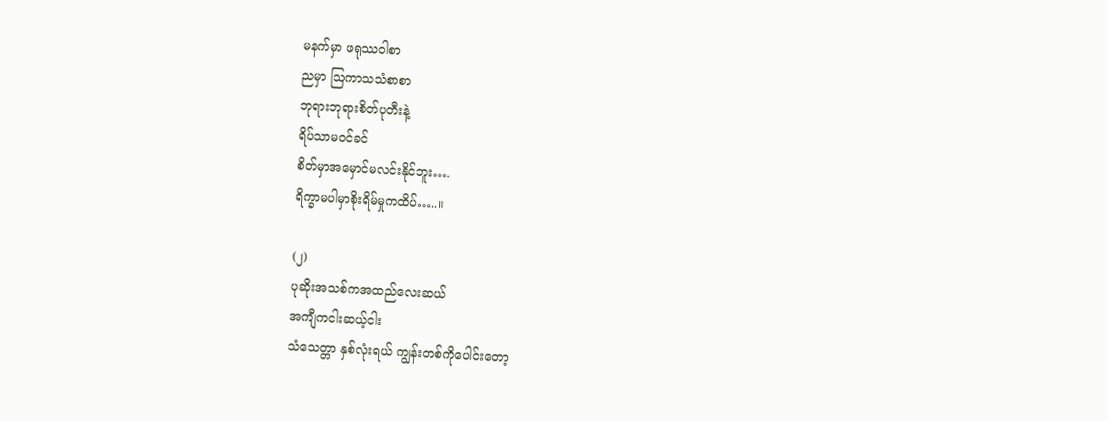မနက်မှာ ဖရုဿဝါစာ
ညမှာ ဩကာသသံစာစာ
ဘုရားဘုရားစိတ်ပုတီးနဲ့
ရိပ်သာမဝင်ခင်
စိတ်မှာအမှောင်မလင်းနိုင်ဘူး….
ရိက္ခာမပါမှာစိုးရိမ်မှုကထိပ်…..။

(၂)
ပုဆိုးအသစ်ကအထည်လေးဆယ်
အကျီကငါးဆယ့်ငါး
သံသေတ္တာ နှစ်လုံးရယ် ကျွန်းတစ်ကိုပေါင်းတော့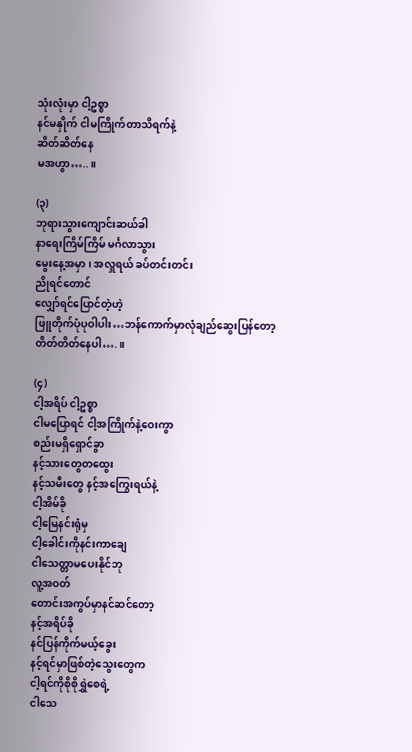သုံးလုံးမှာ ငါ့ဥစ္စာ
နင်မနှိုက် ငါမကြိုက်တာသိရက်နဲ့
ဆိတ်ဆိတ်နေ
မအဟွာ…..။

(၃)
ဘုရားသွားကျောင်းဆယ်ခါ
နာရေးကြိမ်ကြိမ် မင်္ဂလာသွား
မွေးနေ့အမှာ ၊ အလှူရယ် ခပ်တင်းတင်း
ညိုရင်တောင်
လျှော်ရင်ပြောင်တဲ့ဟဲ့
ဖြူတိုက်ပုံပုဝါပါး…ဘန်ကောက်မှာလုံချည်ဆွေးပြန်တော့
တိတ်တိတ်နေပါ….။

(၄)
ငါ့အရိပ် ငါ့ဥစ္စာ
ငါမပြောရင် ငါ့အကြိုက်နဲ့ဝေးကွာ
စည်းမရှိရှောင်ခွာ
နင့်သားတွေတထွေး
နင့်သမီးတွေ နင့်အကြွေးရယ်နဲ့
ငါ့အိမ်ခို
ငါ့မြေနင်းရုံမှ
ငါ့ခေါင်းကိုနင်းကာချေ
ငါသေတ္တာမပေးနိုင်ဘု
လူ့အဝတ်
တောင်းအကွပ်မှာနင်ဆင်တော့
နင့်အရိပ်ခို
နင်ပြန်ကိုက်မယ့်ခွေး
နင့်ရင်မှာဖြစ်တဲ့သွေးတွေက
ငါ့ရင်ကိုစိုစိုရွှဲစေရဲ့
ငါသေ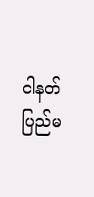ငါနတ်ပြည်မ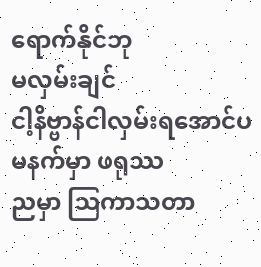ရောက်နိုင်ဘု
မလှမ်းချင်
ငါ့နိဗ္ဗာန်ငါလှမ်းရအောင်ပ
မနက်မှာ ဖရုဿ
ညမှာ ဩကာသတာ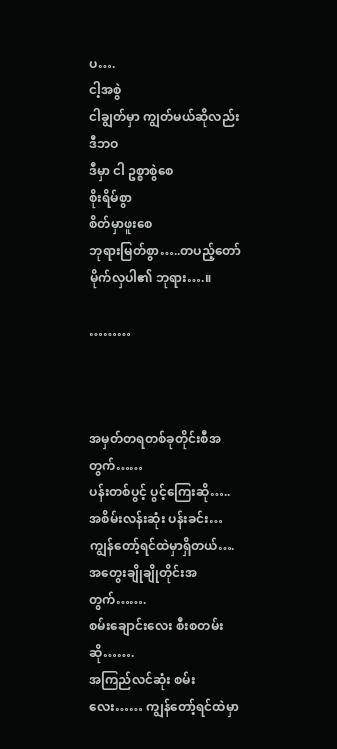ပ….
ငါ့အစွဲ
ငါချွတ်မှာ ကျွတ်မယ်ဆိုလည်း
ဒီဘဝ
ဒီမှာ ငါ ဥစ္စာစွဲစေ
စိုးရိမ်စွာ
စိတ်မှာဖူးစေ
ဘုရားမြတ်စွာ…..တပည့်တော်မိုက်လှပါ၏ ဘုရား….။

………



အမှတ်တရတစ်ခုတိုင်းစီအတွက်……
ပန်းတစ်ပွင့် ပွင့်ကြေးဆို…..
အစိမ်းလန်းဆုံး ပန်းခင်း… ကျွန်တော့်ရင်ထဲမှာရှိတယ်….
အတွေးချိုချိုတိုင်းအတွက်…….
စမ်းချောင်းလေး စီးစတမ်းဆို…….
အကြည်လင်ဆုံး စမ်းလေး…… ကျွန်တော့်ရင်ထဲမှာ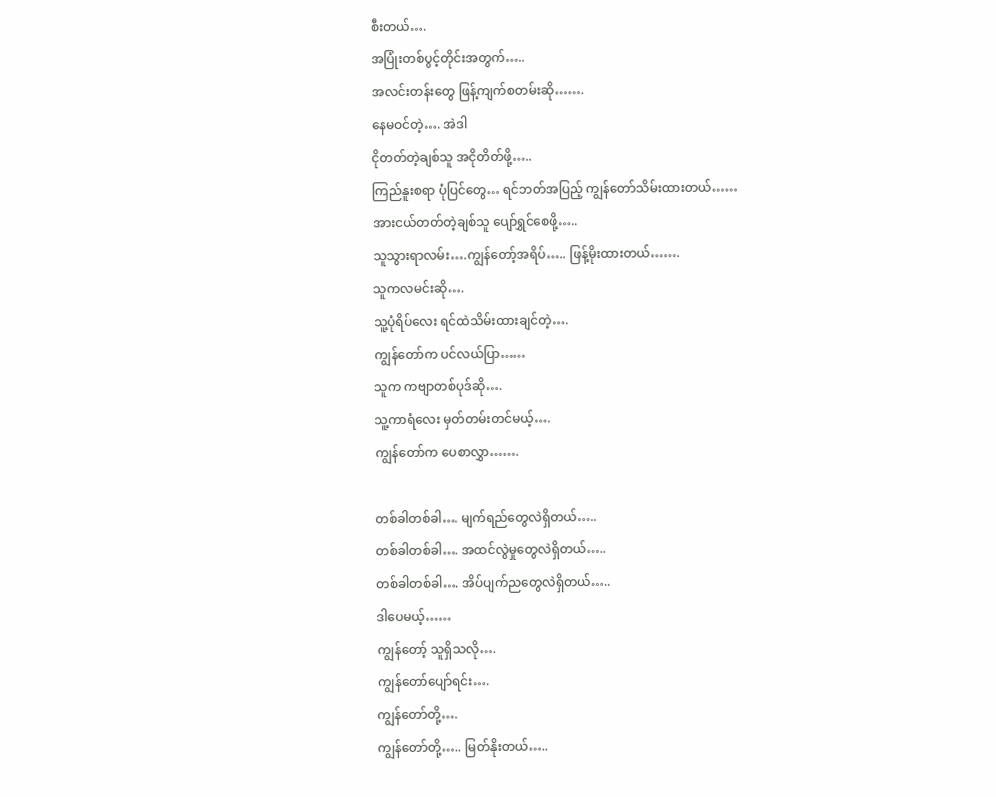စီးတယ်….
အပြုံးတစ်ပွင့်တိုင်းအတွက်…..
အလင်းတန်းတွေ ဖြန့်ကျက်စတမ်းဆို…….
နေမဝင်တဲ့…. အဲဒါ
ငိုတတ်တဲ့ချစ်သူ အငိုတိတ်ဖို့…..
ကြည်နူးစရာ ပုံပြင်တွေ… ရင်ဘတ်အပြည့် ကျွန်တော်သိမ်းထားတယ်……
အားငယ်တတ်တဲ့ချစ်သူ ပျော်ရွှင်စေဖို့…..
သူသွားရာလမ်း….ကျွန်တော့်အရိပ်….. ဖြန့်မိုးထားတယ်…….
သူကလမင်းဆို….
သူ့ပုံရိပ်လေး ရင်ထဲသိမ်းထားချင်တဲ့….
ကျွန်တော်က ပင်လယ်ပြာ……
သူက ကဗျာတစ်ပုဒ်ဆို….
သူ့ကာရံလေး မှတ်တမ်းတင်မယ့်….
ကျွန်တော်က ပေစာလွှာ…….

တစ်ခါတစ်ခါ…. မျက်ရည်တွေလဲရှိတယ်…..
တစ်ခါတစ်ခါ…. အထင်လွဲမှုတွေလဲရှိတယ်…..
တစ်ခါတစ်ခါ…. အိပ်ပျက်ညတွေလဲရှိတယ်…..
ဒါပေမယ့်……
ကျွန်တော့် သူရှိသလို….
ကျွန်တော်ပျော်ရင်း….
ကျွန်တော်တို့….
ကျွန်တော်တို့….. မြတ်နိုးတယ်…..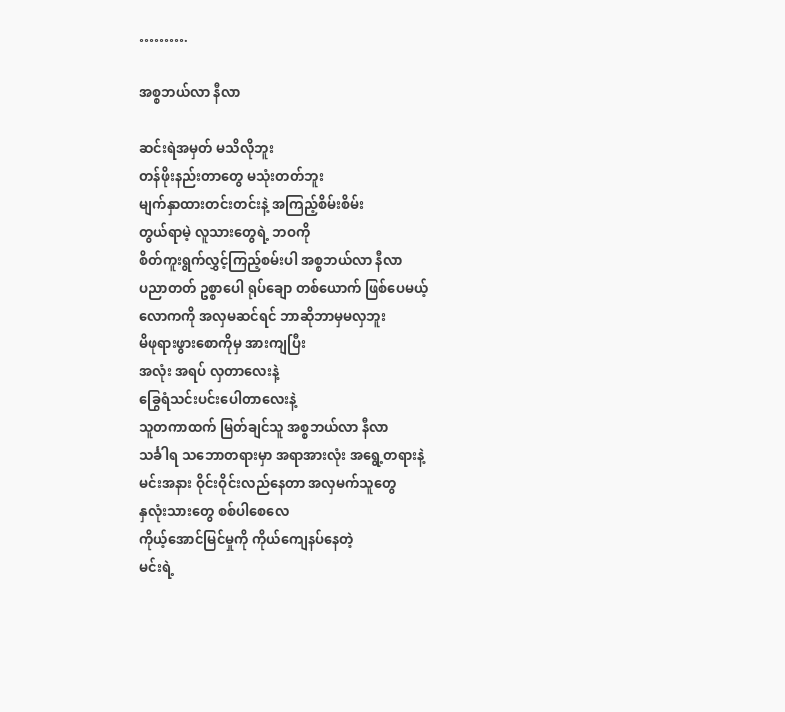……….

အစ္စဘယ်လာ နီလာ

ဆင်းရဲအမှတ် မသိလိုဘူး
တန်ဖိုးနည်းတာတွေ မသုံးတတ်ဘူး
မျက်နှာထားတင်းတင်းနဲ့ အကြည့်စိမ်းစိမ်း
တွယ်ရာမဲ့ လူသားတွေရဲ့ ဘဝကို
စိတ်ကူးရွက်လွှင့်ကြည့်စမ်းပါ အစ္စဘယ်လာ နီလာ
ပညာတတ် ဥစ္စာပေါ ရုပ်ချော တစ်ယောက် ဖြစ်ပေမယ့်
လောကကို အလှမဆင်ရင် ဘာဆိုဘာမှမလှဘူး
မိဖုရားဖွားစောကိုမှ အားကျပြီး
အလုံး အရပ် လှတာလေးနဲ့
ခြွေရံသင်းပင်းပေါတာလေးနဲ့
သူတကာထက် မြတ်ချင်သူ အစ္စဘယ်လာ နီလာ
သင်္ခါရ သဘောတရားမှာ အရာအားလုံး အရွေ့တရားနဲ့
မင်းအနား ဝိုင်းဝိုင်းလည်နေတာ အလှမက်သူတွေ
နှလုံးသားတွေ စစ်ပါစေလေ
ကိုယ့်အောင်မြင်မှုကို ကိုယ်ကျေနပ်နေတဲ့
မင်းရဲ့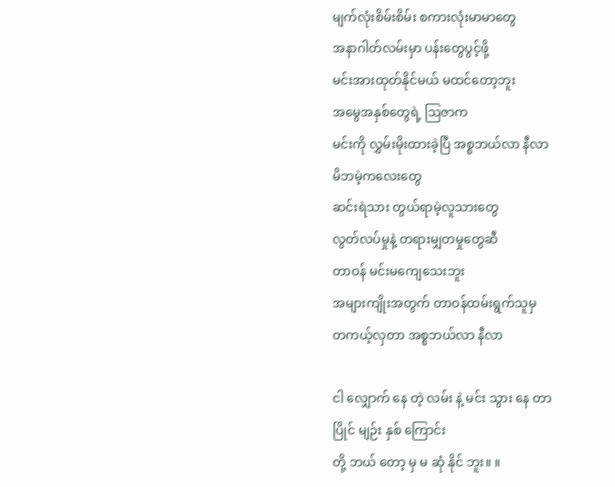မျက်လုံးစိမ်းစိမ်း စကားလုံးမာမာတွေ
အနာဂါတ်လမ်းမှာ ပန်းတွေပွင့်ဖို့
မင်းအားထုတ်နိုင်မယ် မထင်တော့ဘူး
အမွေအနှစ်တွေရဲ့ ဩဇာက
မင်းကို လွှမ်းမိုးထားခဲ့ပြီ အစ္စဘယ်လာ နီလာ
မိဘမဲ့ကလေးတွေ
ဆင်းရဲသား တွယ်ရာမဲ့လူသားတွေ
လွတ်လပ်မှုနဲ့ တရားမျှတမှုတွေဆီ
တာဝန် မင်းမကျေသေးဘူး
အများကျိုးအတွက် တာဝန်ထမ်းရွက်သူမှ
တကယ့်လှတာ အစ္စဘယ်လာ နီလာ

ငါ လျှောက် နေ တဲ့ လမ်း နဲ့ မင်း သွား နေ တာ
ပြိုင် မျဉ်း နှစ် ကြောင်း
တို့ ဘယ် တော့ မှ မ ဆုံ နိုင် ဘူး။ ။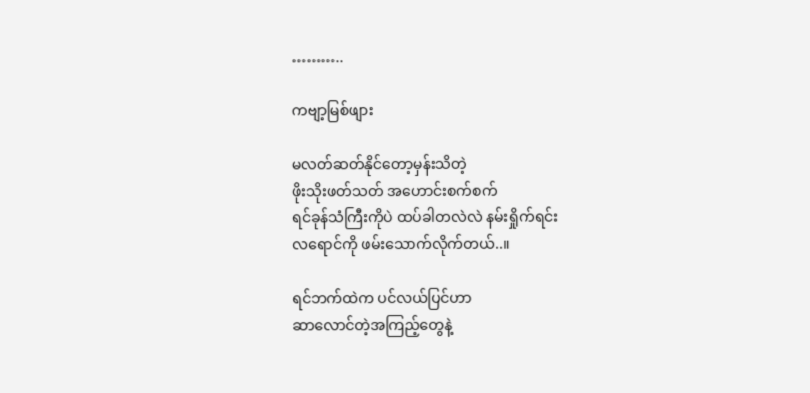………..

ကဗျာ့မြစ်ဖျား

မလတ်ဆတ်နိုင်တော့မှန်းသိတဲ့
ဖိုးသိုးဖတ်သတ် အဟောင်းစက်စက်
ရင်ခုန်သံကြီးကိုပဲ ထပ်ခါတလဲလဲ နမ်းရှိုက်ရင်း
လရောင်ကို ဖမ်းသောက်လိုက်တယ်..။

ရင်ဘက်ထဲက ပင်လယ်ပြင်ဟာ
ဆာလောင်တဲ့အကြည့်တွေနဲ့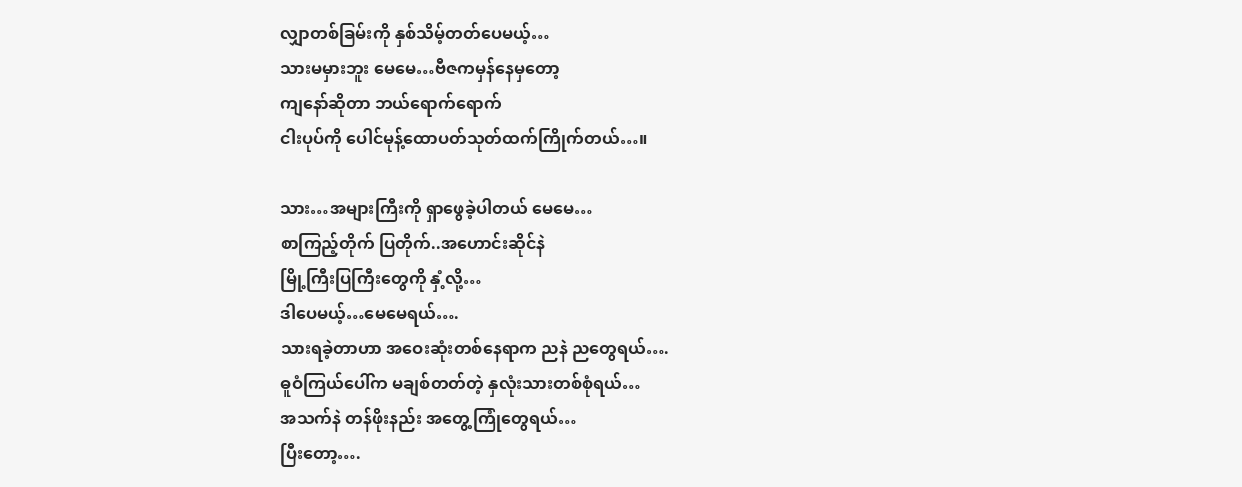လျှာတစ်ခြမ်းကို နှစ်သိမ့်တတ်ပေမယ့်…
သားမမှားဘူး မေမေ…ဗီဇကမှန်နေမှတော့
ကျနော်ဆိုတာ ဘယ်ရောက်ရောက်
ငါးပုပ်ကို ပေါင်မုန့်ထောပတ်သုတ်ထက်ကြိုက်တယ်…။

သား…အများကြီးကို ရှာဖွေခဲ့ပါတယ် မေမေ…
စာကြည့်တိုက် ပြတိုက်..အဟောင်းဆိုင်နဲ
မြို့ကြီးပြကြီးတွေကို နှံ့လို့…
ဒါပေမယ့်…မေမေရယ်….
သားရခဲ့တာဟာ အဝေးဆုံးတစ်နေရာက ညနဲ ညတွေရယ်….
ဓူဝံကြယ်ပေါ်က မချစ်တတ်တဲ့ နှလုံးသားတစ်စုံရယ်…
အသက်နဲ တန်ဖိုးနည်း အတွေ့ကြုံတွေရယ်…
ပြီးတော့….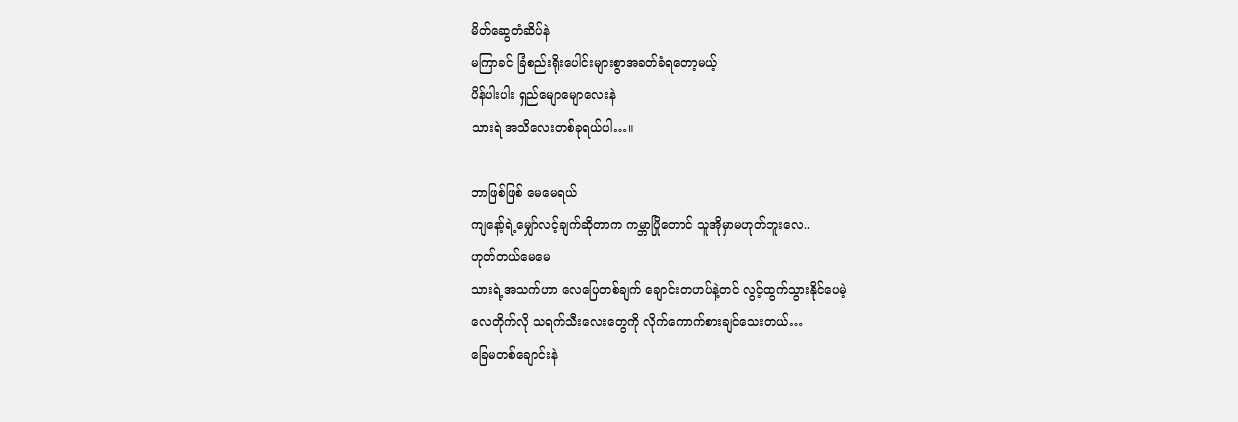မိတ်ဆွေတံဆိပ်နဲ
မကြာခင် ခြံစည်းရိုးပေါင်းများစွာအခတ်ခံရတော့မယ့်
ပိန်ပါးပါး ရှည်မျောမျောလေးနဲ
သားရဲ အသိလေးတစ်ခုရယ်ပါ…။

ဘာဖြစ်ဖြစ် မေမေရယ်
ကျနော့်ရဲ့မျှော်လင့်ချက်ဆိုတာက ကမ္ဘာပြိုတောင် သူအိုမှာမဟုတ်ဘူးလေ..
ဟုတ်တယ်မေမေ
သားရဲ့အသက်ဟာ လေပြေတစ်ချက် ချောင်းတဟပ်နဲ့တင် လွင့်ထွက်သွားနိုင်ပေမဲ့
လေတိုက်လို သရက်သီးလေးတွေကို လိုက်ကောက်စားချင်သေးတယ်…
ခြေမတစ်ချောင်းနဲ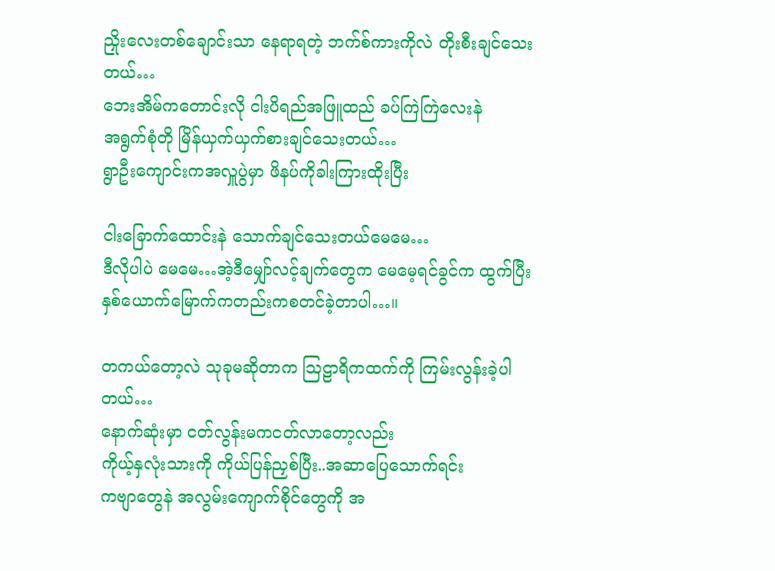ညှိုးလေးတစ်ချောင်းသာ နေရာရတဲ့ ဘက်စ်ကားကိုလဲ တိုးစီးချင်သေးတယ်…
ဘေးအိမ်ကတောင်းလို ငါးပိရည်အဖြူထည် ခပ်ကြဲကြဲလေးနဲ
အရွက်စုံတို မြိန်ယှက်ယှက်စားချင်သေးတယ်…
ရွာဦးကျောင်းကအလှူပွဲမှာ ဖိနပ်ကိုခါးကြားထိုးပြီး

ငါးခြောက်ထောင်းနဲ သောက်ချင်သေးတယ်မေမေ…
ဒီလိုပါပဲ မေမေ…အဲ့ဒီမျှော်လင့်ချက်တွေက မေမေ့ရင်ခွင်က ထွက်ပြီး
နှစ်ယောက်မြောက်ကတည်းကစတင်ခဲ့တာပါ…။

တကယ်တော့လဲ သုခုမဆိုတာက ဩဠာရိကထက်ကို ကြမ်းလွန်းခဲ့ပါတယ်…
နောက်ဆုံးမှာ ငတ်လွန်းမကငတ်လာတော့လည်း
ကိုယ့်နှလုံးသားကို ကိုယ်ပြန်ညှစ်ပြီး..အဆာပြေသောက်ရင်း
ကဗျာတွေနဲ အလွမ်းကျောက်စိုင်တွေကို အ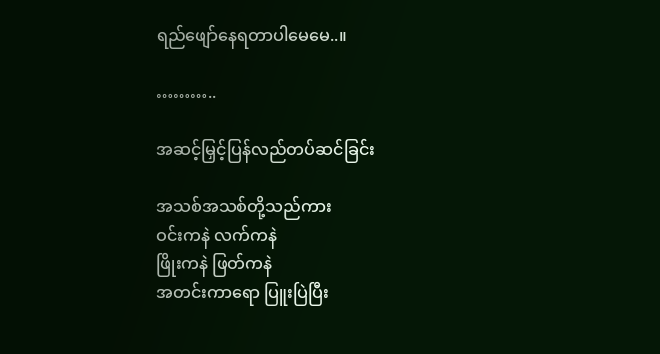ရည်ဖျော်နေရတာပါမေမေ..။

………..

အဆင့်မြှင့်ပြန်လည်တပ်ဆင်ခြင်း

အသစ်အသစ်တို့သည်ကား
ဝင်းကနဲ လက်ကနဲ
ဖြိုးကနဲ ဖြတ်ကနဲ
အတင်းကာရော ပြူးပြဲပြီး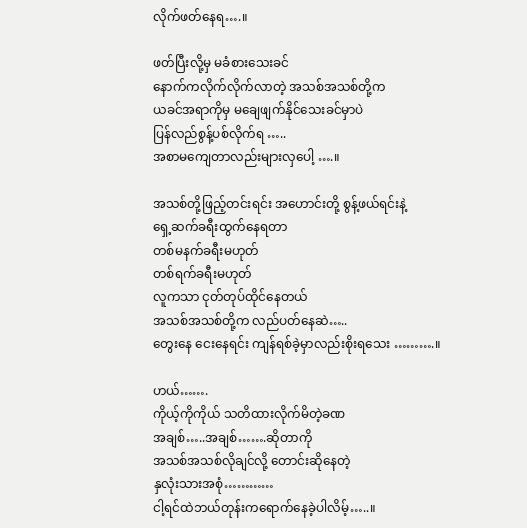လိုက်ဖတ်နေရ….။

ဖတ်ပြီးလို့မှ မခံစားသေးခင်
နောက်ကလိုက်လိုက်လာတဲ့ အသစ်အသစ်တို့က
ယခင်အရာကိုမှ မချေဖျက်နိုင်သေးခင်မှာပဲ
ပြန်လည်စွန့်ပစ်လိုက်ရ …..
အစာမကျေတာလည်းများလှပေါ့ ….။

အသစ်တို့ဖြည့်တင်းရင်း အဟောင်းတို့ စွန့်ဖယ်ရင်းနဲ့
ရှေ့ဆက်ခရီးထွက်နေရတာ
တစ်မနက်ခရီးမဟုတ်
တစ်ရက်ခရီးမဟုတ်
လူကသာ ငုတ်တုပ်ထိုင်နေတယ်
အသစ်အသစ်တို့က လည်ပတ်နေဆဲ…..
တွေးနေ ငေးနေရင်း ကျန်ရစ်ခဲ့မှာလည်းစိုးရသေး ……….။

ဟယ်…….
ကိုယ့်ကိုကိုယ် သတိထားလိုက်မိတဲ့ခဏ
အချစ်…..အချစ်…….ဆိုတာကို
အသစ်အသစ်လိုချင်လို့ တောင်းဆိုနေတဲ့
နှလုံးသားအစုံ…………
ငါ့ရင်ထဲဘယ်တုန်းကရောက်နေခဲ့ပါလိမ့်…..။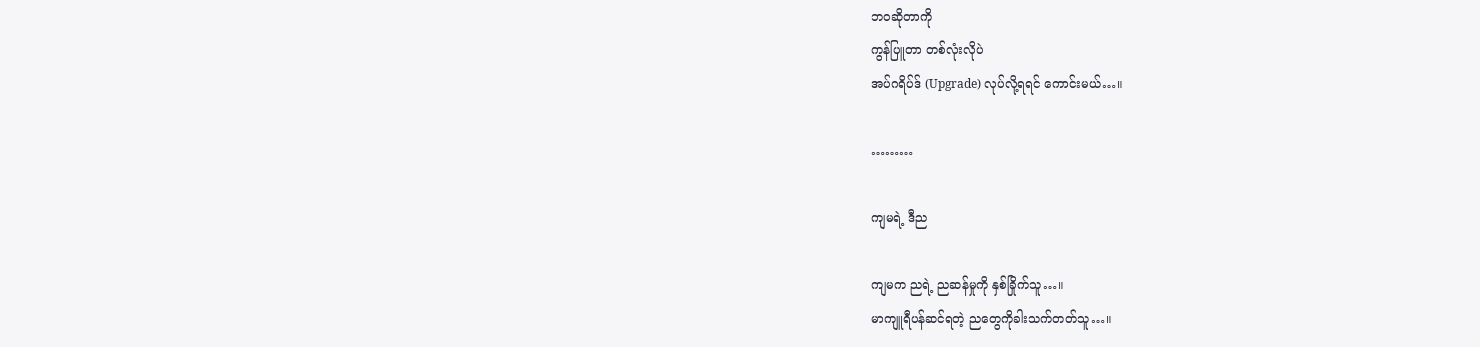ဘဝဆိုတာကို
ကွန်ပြူတာ တစ်လုံးလိုပဲ
အပ်ဂရိပ်ဒ် (Upgrade) လုပ်လို့ရရင် ကောင်းမယ်…။

………

ကျမရဲ့ ဒီည

ကျမက ညရဲ့ ညဆန်မှုကို နှစ်ခြိုက်သူ…။
မာကျူရီပန်ဆင်ရတဲ့ ညတွေကိုခါးသက်တတ်သူ…။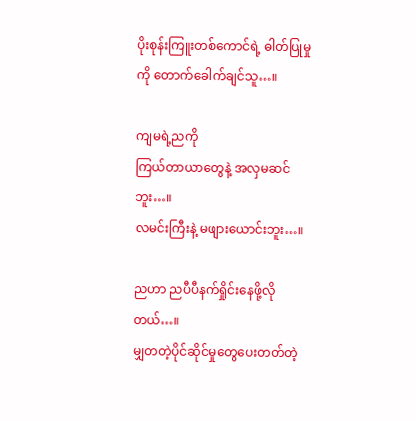ပိုးစုန်းကြူးတစ်ကောင်ရဲ့ ဓါတ်ပြုမှုကို တောက်ခေါက်ချင်သူ…။

ကျမရဲ့ညကို
ကြယ်တာယာတွေနဲ့ အလှမဆင်ဘူး…။
လမင်းကြီးနဲ့ မဖျားယောင်းဘူး…။

ညဟာ ညပီပီနက်ရှိုင်းနေဖို့လိုတယ်…။
မျှတတဲ့ပိုင်ဆိုင်မှုတွေပေးတတ်တဲ့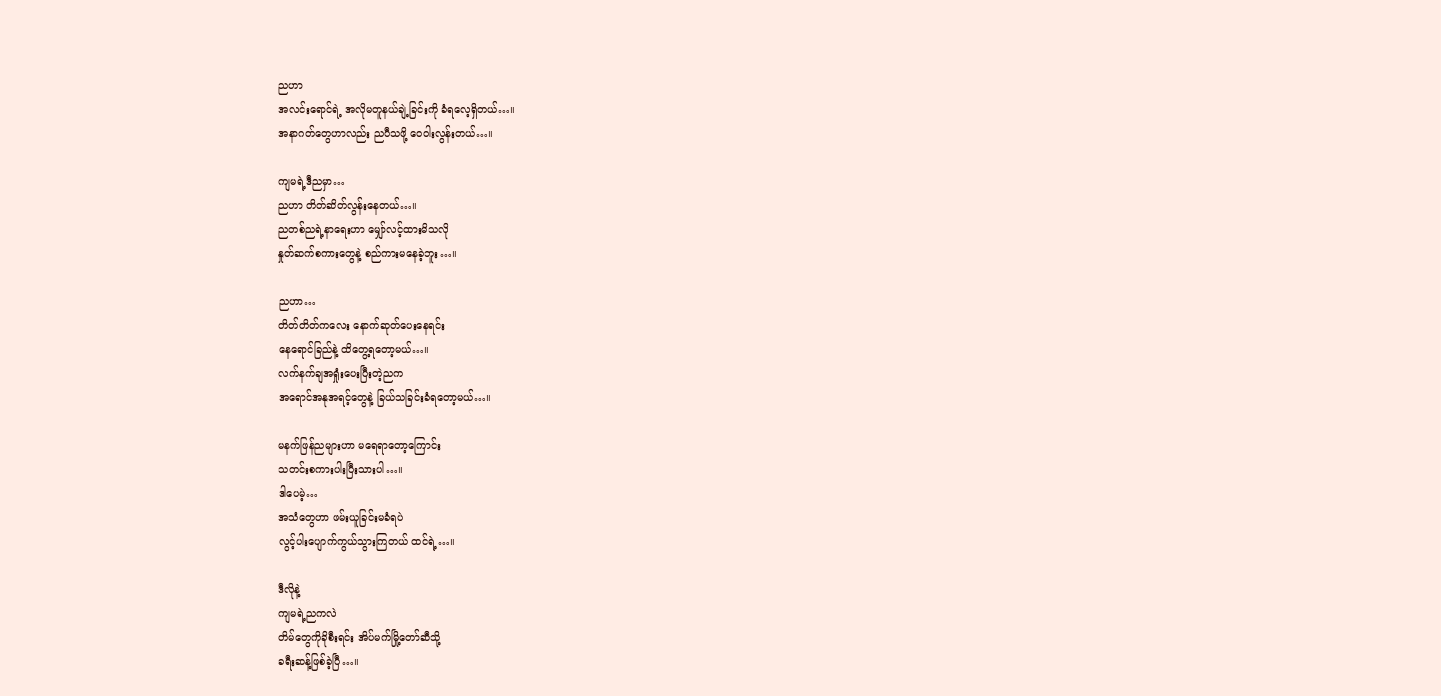ညဟာ
အလင်းရောင်ရဲ့ အလိုမတူနယ်ချဲ့ခြင်းကို ခံရလေ့ရှိတယ်…။
အနာဂတ်တွေဟာလည်း ညပီသဖို့ ဝေဝါးလွန်းတယ်…။

ကျမရဲ့ဒီညမှာ…
ညဟာ တိတ်ဆိတ်လွန်းနေတယ်…။
ညတစ်ညရဲ့နာရေးဟာ မျှော်လင့်ထားမိသလို
နှုတ်ဆက်စကားတွေနဲ့ စည်ကားမနေခဲ့ဘူး…။

ညဟာ…
တိတ်တိတ်ကလေး နောက်ဆုတ်ပေးနေရင်း
နေရောင်ခြည်နဲ့ ထိတွေ့ရတော့မယ်…။
လက်နက်ချအရှုံးပေးပြီးတဲ့ညက
အရောင်အနုအရင့်တွေနဲ့ ခြယ်သခြင်းခံရတော့မယ်…။

မနက်ဖြန်ညများဟာ မရေရာတော့ကြောင်း
သတင်းစကားပါးပြီးသားပါ…။
ဒါပေမဲ့…
အသံတွေဟာ ဖမ်းယူခြင်းမခံရပဲ
လွင့်ပါးပျောက်ကွယ်သွားကြတယ် ထင်ရဲ့…။

ဒီလိုနဲ့
ကျမရဲ့ညကလဲ
တိမ်တွေကိုခိုစီးရင်း အိပ်မက်မြို့တော်ဆီသို့
ခရီးဆန့်ဖြစ်ခဲ့ပြီ…။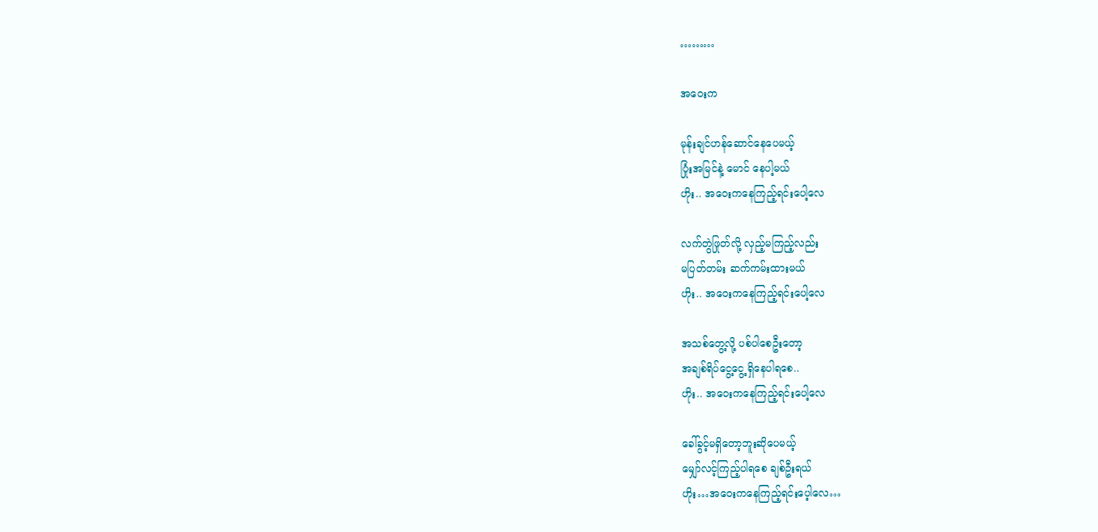………

အဝေးက

မုန်းချင်ဟန်ဆောင်နေပေမယ့်
ပြုံးအမြင်နဲ့ မောင် နေပါ့မယ်
ဟိုး.. အဝေးကနေကြည့်ရင်းပေါ့လေ

လက်တွဲဖြုတ်လို့ လှည့်မကြည့်လည်း
မပြတ်တမ်း ဆက်ကမ်းထားမယ်
ဟိုး.. အဝေးကနေကြည့်ရင်းပေါ့လေ

အသစ်တွေ့လို့ ပစ်ပါစေဦးတော့
အချစ်ရိပ်ငွေ့ငွေ့ ရှိနေပါရစေ..
ဟိုး.. အဝေးကနေကြည့်ရင်းပေါ့လေ

ခေါ်ခွင့်မရှိတော့ဘူးဆိုပေမယ့်
မျှော်လင့်ကြည့်ပါရစေ ချစ်ဦးရယ်
ဟိုး…အဝေးကနေကြည့်ရင်းပေ့ါလေ…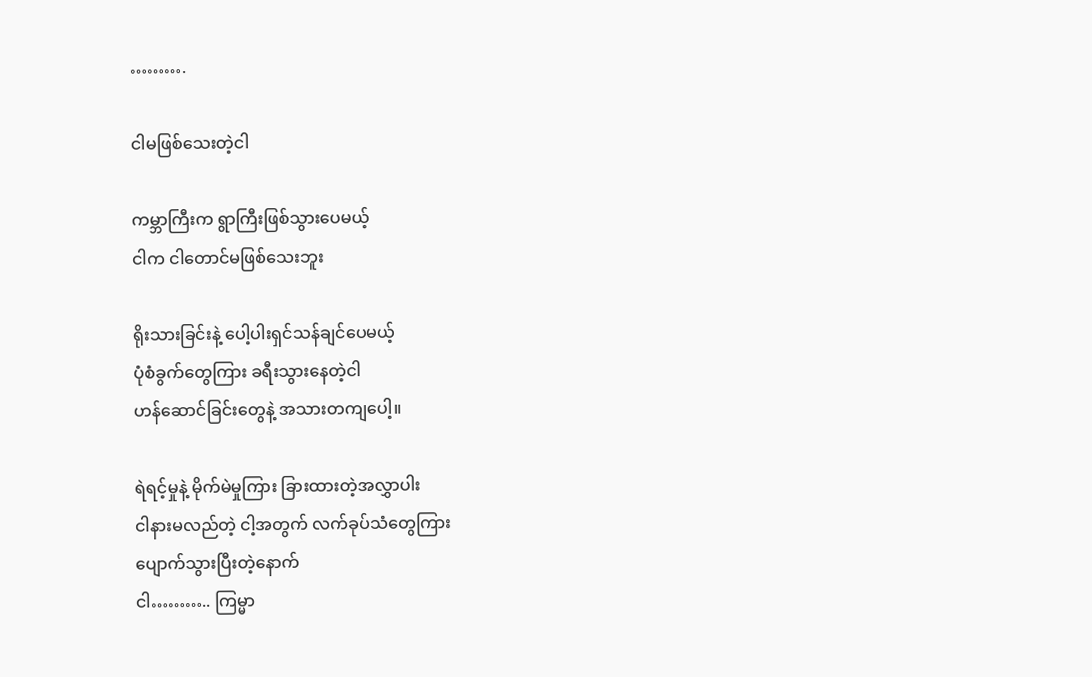……….

ငါမဖြစ်သေးတဲ့ငါ

ကမ္ဘာကြီးက ရွာကြီးဖြစ်သွားပေမယ့်
ငါက ငါတောင်မဖြစ်သေးဘူး

ရိုးသားခြင်းနဲ့ ပေါ့ပါးရှင်သန်ချင်ပေမယ့်
ပုံစံခွက်တွေကြား ခရီးသွားနေတဲ့ငါ
ဟန်ဆောင်ခြင်းတွေနဲ့ အသားတကျပေါ့။

ရဲရင့်မှုနဲ့ မိုက်မဲမှုကြား ခြားထားတဲ့အလွှာပါး
ငါနားမလည်တဲ့ ငါ့အတွက် လက်ခုပ်သံတွေကြား
ပျောက်သွားပြီးတဲ့နောက်
ငါ……….. ကြမ္မာ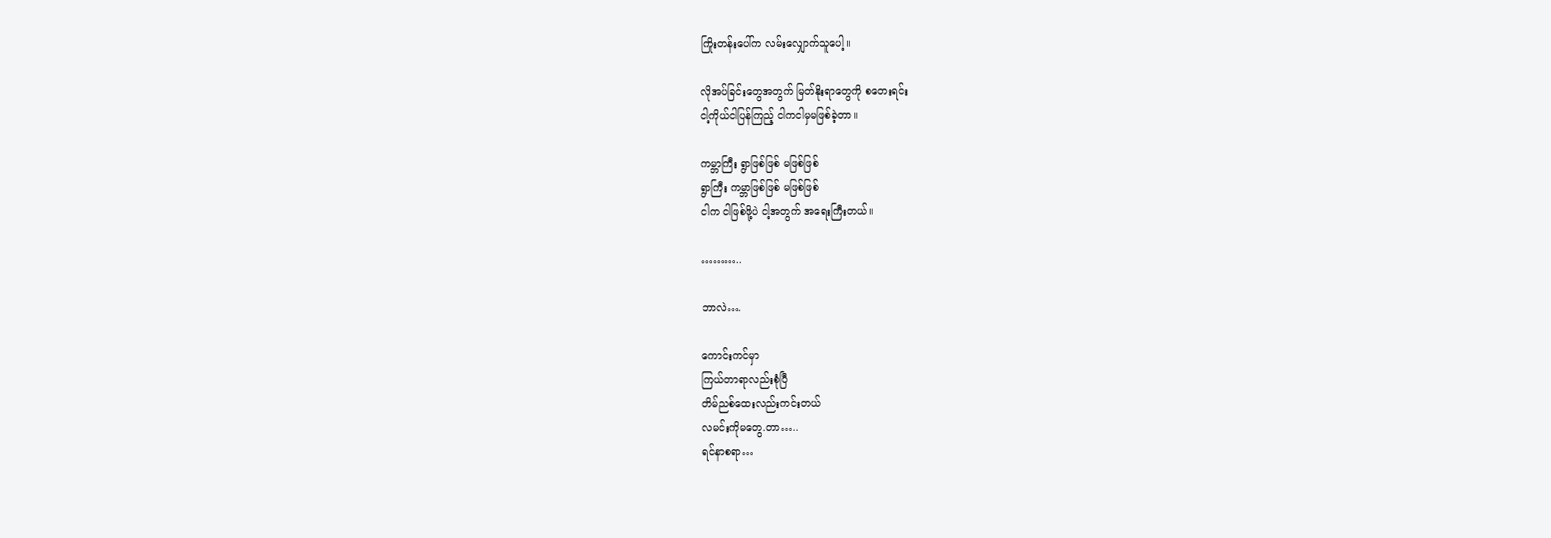ကြိုးတန်းပေါ်က လမ်းလျှောက်သူပေါ့။

လိုအပ်ခြင်းတွေအတွက် မြတ်နိုးရာတွေကို စတေးရင်း
ငါ့ကိုယ်ငါပြန်ကြည့် ငါကငါမှမဖြစ်ခဲ့တာ။

ကမ္ဘာကြီး ရွာဖြစ်ဖြစ် မဖြစ်ဖြစ်
ရွာကြီး ကမ္ဘာဖြစ်ဖြစ် မဖြစ်ဖြစ်
ငါက ငါဖြစ်ဖို့ပဲ ငါ့အတွက် အရေးကြီးတယ်။

………..

ဘာလဲ….

ကောင်းကင်မှာ
ကြယ်တာရာလည်းစုံပြီ
တိမ်ညစ်ထေးလည်းကင်းတယ်
လမင်းကိုမတွေ.တာ…..
ရင်နာစရာ…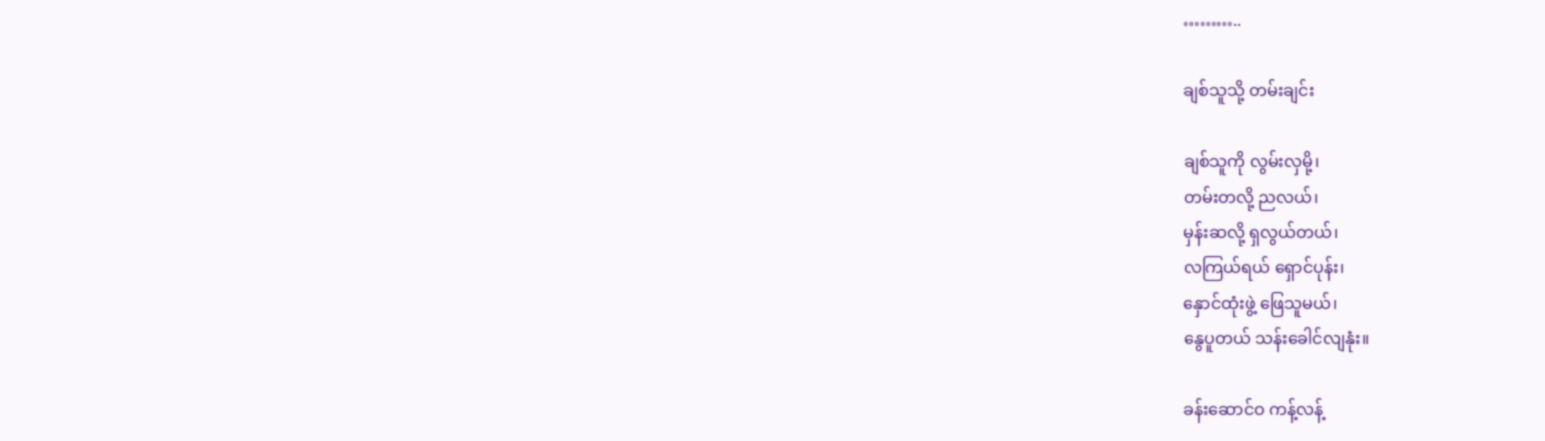………..

ချစ်သူသို့ တမ်းချင်း

ချစ်သူကို လွမ်းလှမို့၊
တမ်းတလို့ ညလယ်၊
မှန်းဆလို့ ရှလွယ်တယ်၊
လကြယ်ရယ် ရှောင်ပုန်း၊
နှောင်ထုံးဖွဲ့ ဖြေသူမယ်၊
နွေပူတယ် သန်းခေါင်လျနုံး။

ခန်းဆောင်ဝ ကန့်လန့်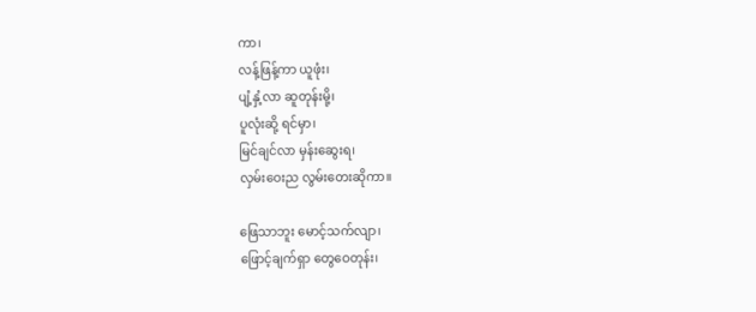ကာ၊
လန့်ဖြန့်ကာ ယူဖုံး၊
ပျံ့နှံ့လာ ဆူတုန်းမို့၊
ပူလုံးဆို့ ရင်မှာ၊
မြင်ချင်လာ မှန်းဆွေးရ၊
လှမ်းဝေးည လွမ်းတေးဆိုကာ။

ဖြေသာဘူး မောင့်သက်လျာ၊
ဖြောင့်ချက်ရှာ တွေဝေတုန်း၊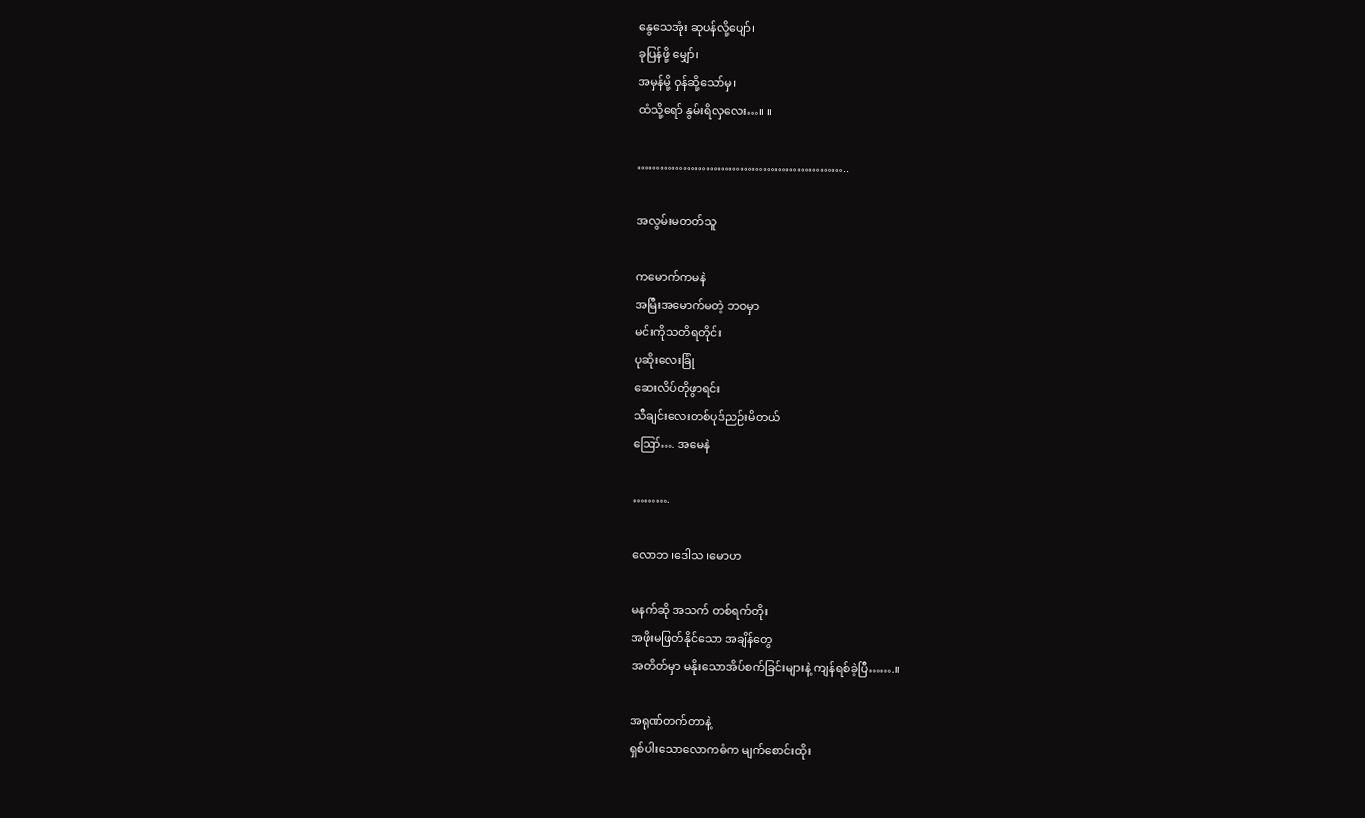နွေသေအုံး ဆုပန်လို့ပျော်၊
ခုပြန်ဖို့ မျှော်၊
အမှန်မို့ ဝှန်ဆို့သော်မှ၊
ထံသို့ရော် နွမ်းရိလှလေး…။ ။

………………………………………………..

အလွမ်းမတတ်သူ

ကမောက်ကမနဲ
အမြီးအမောက်မတဲ့ ဘဝမှာ
မင်းကိုသတိရတိုင်း
ပုဆိုးလေးခြုံ
ဆေးလိပ်တိုဖွာရင်း
သီချင်းလေးတစ်ပုဒ်ညဉ်းမိတယ်
ဪ…. အမေနဲ

……….

လောဘ ၊ဒေါသ ၊မောဟ

မနက်ဆို အသက် တစ်ရက်တိုး
အဖိုးမဖြတ်နိုင်သော အချိန်တွေ
အတိတ်မှာ မနိုးသောအိပ်စက်ခြင်းများနဲ့ ကျန်ရစ်ခဲ့ပြီ…….။

အရုဏ်တက်တာနဲ့
ရှစ်ပါးသောလောကဓံက မျက်စောင်းထိုး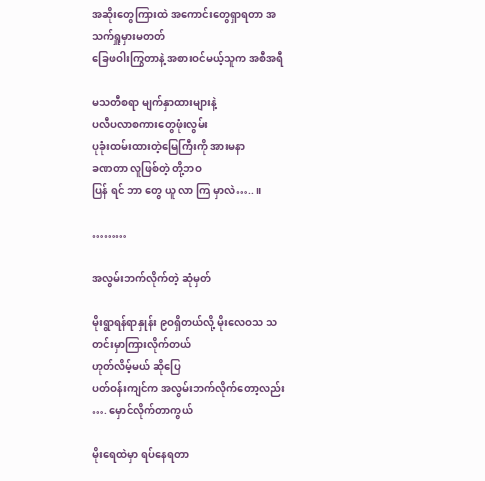အဆိုးတွေကြားထဲ အကောင်းတွေရှာရတာ အသက်ရှူမှားမတတ်
ခြေဖဝါးကြွတာနဲ့ အစားဝင်မယ့်သူက အစီအရီ

မသတီစရာ မျက်နှာထားများနဲ့
ပလီပလာစကားတွေဖုံးလွမ်း
ပုခုံးထမ်းထားတဲ့မြေကြီးကို အားမနာ
ခဏတာ လူဖြစ်တဲ့ တို့ဘဝ
ပြန် ရင် ဘာ တွေ ယူ လာ ကြ မှာလဲ…..။

………

အလွမ်းဘက်လိုက်တဲ့ ဆုံမှတ်

မိုးရွာရန်ရာနှုန်း ၉ဝရှိတယ်လို့ မိုးလေဝသ သတင်းမှာကြားလိုက်တယ်
ဟုတ်လိမ့်မယ် ဆိုပြေ
ပတ်ဝန်းကျင်က အလွမ်းဘက်လိုက်တော့လည်း …. မှောင်လိုက်တာကွယ်

မိုးရေထဲမှာ ရပ်နေရတာ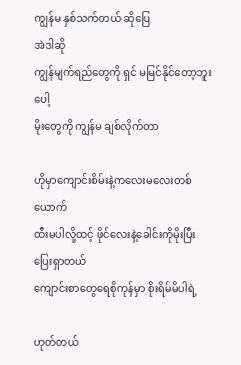ကျွန်မ နှစ်သက်တယ် ဆိုပြေ
အဲဒါဆို
ကျွန်မျက်ရည်တွေကို ရှင် မမြင်နိုင်တော့ဘူးပေါ့
မိုးတွေကို ကျွန်မ ချစ်လိုက်တာ

ဟိုမှာကျောင်းစိမ်းနဲ့ကလေးမလေးတစ်ယောက်
ထီးမပါလို့ထင့် ဖိုင်လေးနဲ့ခေါင်းကိုမိုးပြီး ပြေးရှာတယ်
ကျောင်းစာတွေရေစိုကုန်မှာ စိုးရိမ်မိပါရဲ့

ဟုတ်တယ်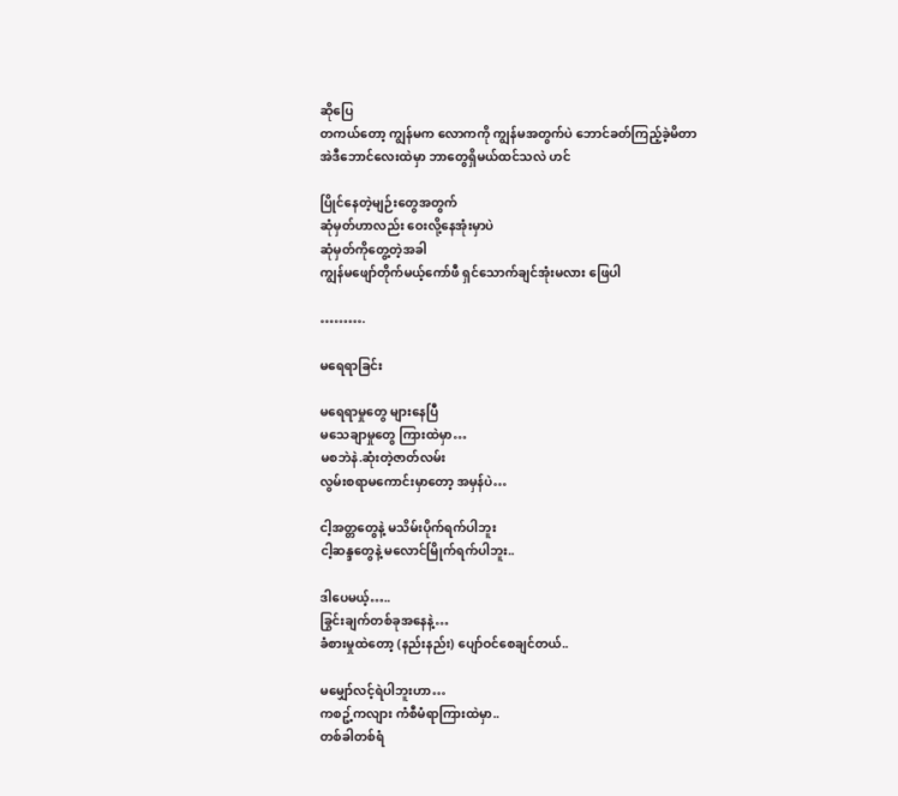ဆိုပြေ
တကယ်တော့ ကျွန်မက လောကကို ကျွန်မအတွက်ပဲ ဘောင်ခတ်ကြည့်ခဲ့မိတာ
အဲဒီဘောင်လေးထဲမှာ ဘာတွေရှိမယ်ထင်သလဲ ဟင်

ပြိုင်နေတဲ့မျဉ်းတွေအတွက်
ဆုံမှတ်ဟာလည်း ဝေးလို့နေအုံးမှာပဲ
ဆုံမှတ်ကိုတွေ့တဲ့အခါ
ကျွန်မဖျော်တိုက်မယ့်ကော်ဖီ ရှင်သောက်ချင်အုံးမလား ဖြေပါ

……….

မရေရာခြင်း

မရေရာမှုတွေ များနေပြီ
မသေချာမှုတွေ ကြားထဲမှာ…
မစဘဲနဲ.ဆုံးတဲ့ဇာတ်လမ်း
လွမ်းစရာမကောင်းမှာတော့ အမှန်ပဲ…

ငါ့အတ္တတွေနဲ့ မသိမ်းပိုက်ရက်ပါဘူး
ငါ့ဆန္ဒတွေနဲ့ မလောင်မြိုက်ရက်ပါဘူး..

ဒါပေမယ့်…..
ခြွင်းချက်တစ်ခုအနေနဲ့…
ခံစားမှုထဲတော့ (နည်းနည်း) ပျော်ဝင်စေချင်တယ်..

မမျှော်လင့်ရဲပါဘူးဟာ…
ကစဥ့်ကလျား ကံစီမံရာကြားထဲမှာ..
တစ်ခါတစ်ရံ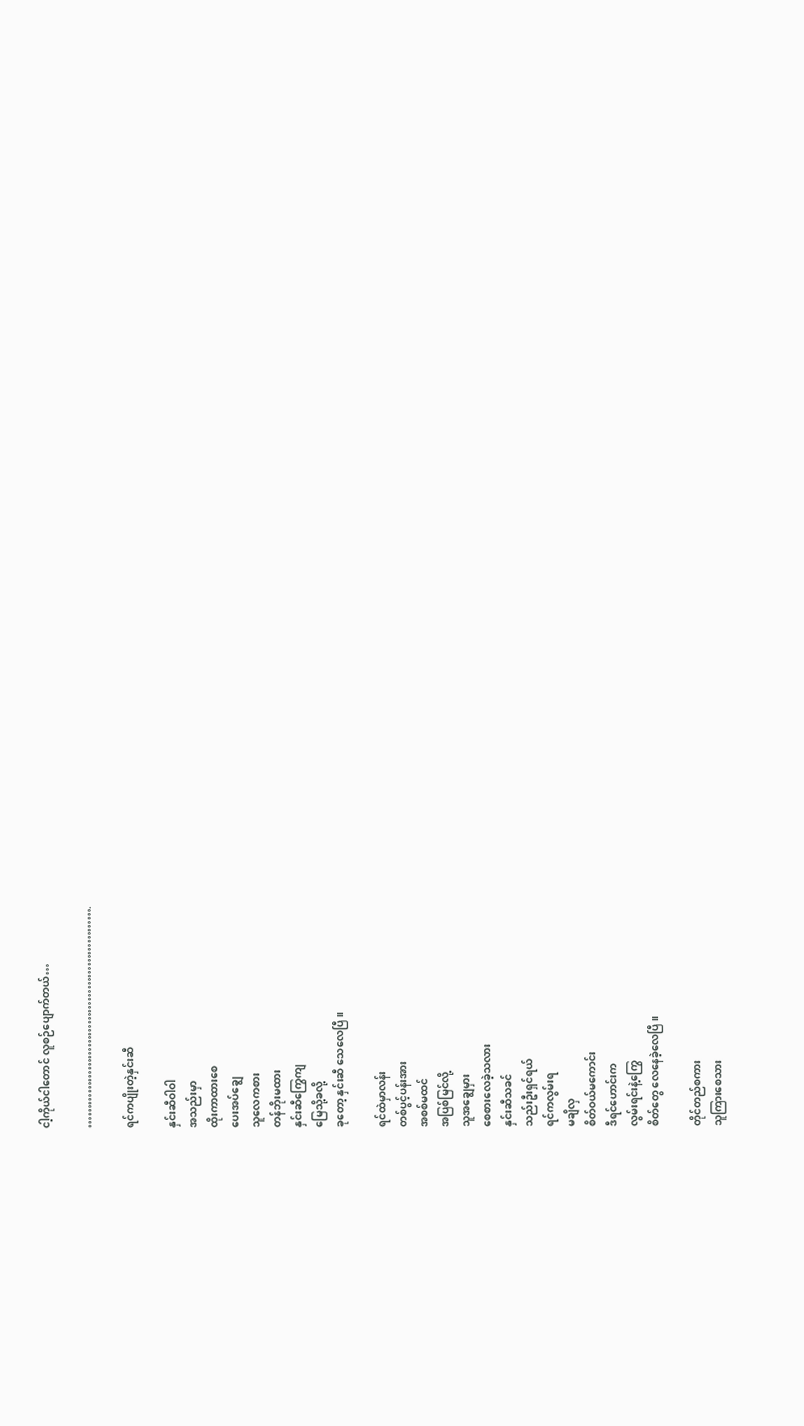ငါ့ကိုယ်ငါတောင် လူစဉ်ပျောက်တယ်…

………………………………………………….

ရင်ကပျိုးတဲ့နှင်းဆီ

နှင်းဆီဝါဝါ
အသည်းမှာ
ထိုးကာထားစေ
ပေးအပ်ချွေ
သူလေကစား
တန်ဘိုးမထား
နှင်းဆီကြွေကျ
မြေသို့ခလို့
ခုတော့ နှင်းဆီ သေလေပြီ။

ရင်ထဲမှာလန်း
တစ်ပွင့်ပန်းအား
အစစ်မထင်
အပြစ်မြင်လို့
သူအချွေမှား
စေစားလေခဲ့သလား
နှင်းဆီသခင်
သည်းဦးရှင်ရယ်
ရင်ကလွမ်းရ
မချိလှ
စိတ်ဝယ်မကောင်း
ဒီရင်ဟောင်းက
လွမ်းရင်းနဲ့ကြွေ
စိတ်တွေ လေနေခဲ့လေပြီ။

တိုင်တည်စကား
သူကြားစေသား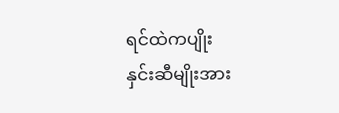ရင်ထဲကပျိုး
နှင်းဆီမျိုးအား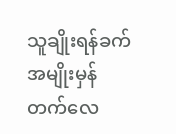သူချိုးရန်ခက်
အမျိုးမှန်တက်လေ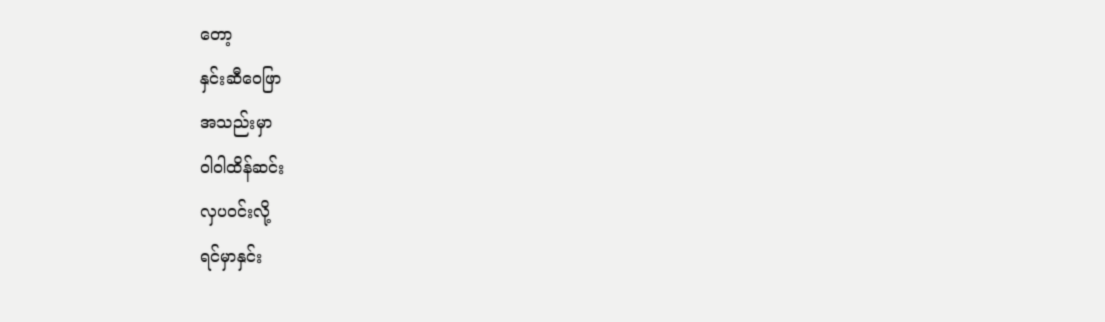တော့
နှင်းဆီဝေဖြာ
အသည်းမှာ
ဝါဝါထိန်ဆင်း
လှပဝင်းလို့
ရင်မှာနှင်း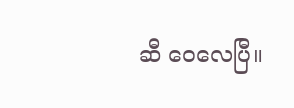ဆီ ဝေလေပြီ။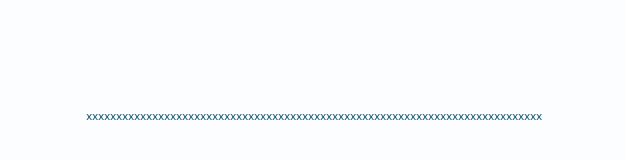xxxxxxxxxxxxxxxxxxxxxxxxxxxxxxxxxxxxxxxxxxxxxxxxxxxxxxxxxxxxxxxxxxxxxxxxxxxx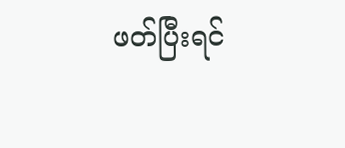ဖတ်ပြီးရင်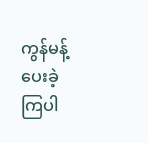ကွန်မန့် ပေးခဲ့ ကြပါ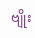ဗျိုး